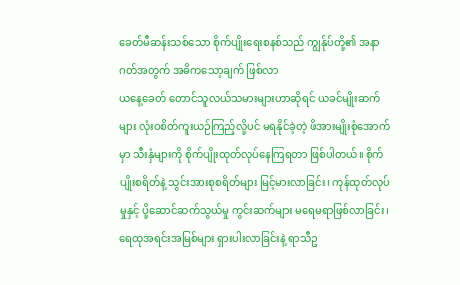ခေတ်မီဆန်းသစ်သော စိုက်ပျိုးရေးစနစ်သည် ကျွန်ုပ်တို့၏ အနာဂတ်အတွက် အဓိကသော့ချက် ဖြစ်လာ
ယနေ့ခေတ် တောင်သူလယ်သမားများဟာဆိုရင် ယခင်မျိုးဆက်များ လုံးဝစိတ်ကူးယဉ်ကြည့်လို့ပင် မရနိုင်ခဲ့တဲ့ ဖိအားမျိုးစုံအောက်မှာ သီးနှံများကို စိုက်ပျိုးထုတ်လုပ်နေကြရတာ ဖြစ်ပါတယ်။ စိုက်ပျိုးစရိတ်နဲ့ သွင်းအားစုစရိတ်များ မြင့်မားလာခြင်း၊ ကုန်ထုတ်လုပ်မှုနှင့် ပို့ဆောင်ဆက်သွယ်မှု ကွင်းဆက်များ မရေမရာဖြစ်လာခြင်း၊ ရေထုအရင်းအမြစ်များ ရှားပါးလာခြင်းနဲ့ ရာသီဥ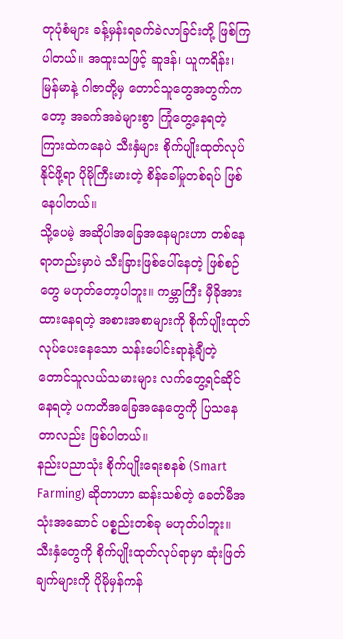တုပုံစံများ ခန့်မှန်းရခက်ခဲလာခြင်းတို့ ဖြစ်ကြပါတယ်။ အထူးသဖြင့် ဆူဒန်၊ ယူကရိန်း၊ မြန်မာနဲ့ ဂါဇာတို့မှ တောင်သူတွေအတွက်ကတော့ အခက်အခဲများစွာ ကြုံတွေ့နေရတဲ့ ကြားထဲကနေပဲ သီးနှံများ စိုက်ပျိုးထုတ်လုပ်နိုင်ဖို့ရာ ပိုမိုကြီးမားတဲ့ စိန်ခေါ်မှုတစ်ရပ် ဖြစ်နေပါတယ်။
သို့ပေမဲ့ အဆိုပါအခြေအနေများဟာ တစ်နေရာတည်းမှာပဲ သီးခြားဖြစ်ပေါ်နေတဲ့ ဖြစ်စဉ်တွေ မဟုတ်တော့ပါဘူး။ ကမ္ဘာကြီး မှီခိုအားထားနေရတဲ့ အစားအစာများကို စိုက်ပျိုးထုတ်လုပ်ပေးနေသော သန်းပေါင်းရာနဲ့ချီတဲ့ တောင်သူလယ်သမားများ လက်တွေ့ရင်ဆိုင်နေရတဲ့ ပကတိအခြေအနေတွေကို ပြသနေတာလည်း ဖြစ်ပါတယ်။
နည်းပညာသုံး စိုက်ပျိုးရေးစနစ် (Smart Farming) ဆိုတာဟာ ဆန်းသစ်တဲ့ ခေတ်မီအသုံးအဆောင် ပစ္စည်းတစ်ခု မဟုတ်ပါဘူး။ သီးနှံတွေကို စိုက်ပျိုးထုတ်လုပ်ရာမှာ ဆုံးဖြတ်ချက်များကို ပိုမိုမှန်ကန်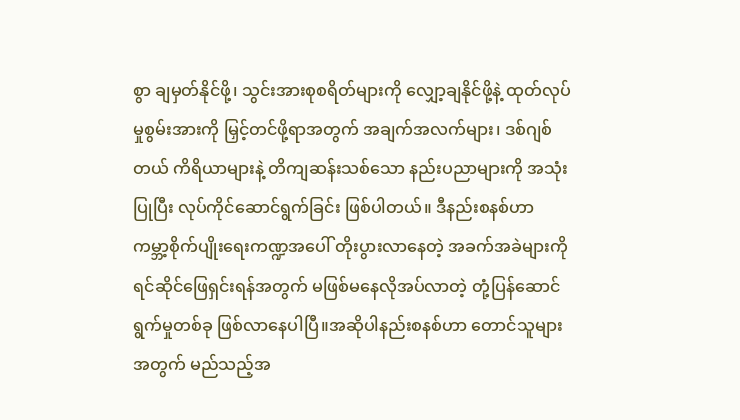စွာ ချမှတ်နိုင်ဖို့၊ သွင်းအားစုစရိတ်များကို လျှော့ချနိုင်ဖို့နဲ့ ထုတ်လုပ်မှုစွမ်းအားကို မြှင့်တင်ဖို့ရာအတွက် အချက်အလက်များ၊ ဒစ်ဂျစ်တယ် ကိရိယာများနဲ့ တိကျဆန်းသစ်သော နည်းပညာများကို အသုံးပြုပြီး လုပ်ကိုင်ဆောင်ရွက်ခြင်း ဖြစ်ပါတယ်။ ဒီနည်းစနစ်ဟာ ကမ္ဘာ့စိုက်ပျိုးရေးကဏ္ဍအပေါ် တိုးပွားလာနေတဲ့ အခက်အခဲများကို ရင်ဆိုင်ဖြေရှင်းရန်အတွက် မဖြစ်မနေလိုအပ်လာတဲ့ တုံ့ပြန်ဆောင်ရွက်မှုတစ်ခု ဖြစ်လာနေပါပြီ။အဆိုပါနည်းစနစ်ဟာ တောင်သူများအတွက် မည်သည့်အ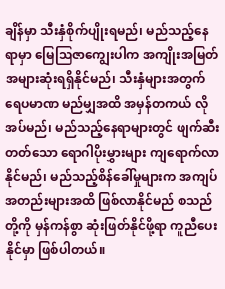ချိန်မှာ သီးနှံစိုက်ပျိုးရမည်၊ မည်သည့်နေရာမှာ မြေဩဇာကျွေးပါက အကျိုးအမြတ် အများဆုံးရရှိနိုင်မည်၊ သီးနှံများအတွက် ရေပမာဏ မည်မျှအထိ အမှန်တကယ် လိုအပ်မည်၊ မည်သည့်နေရာများတွင် ဖျက်ဆီးတတ်သော ရောဂါပိုးမွှားများ ကျရောက်လာနိုင်မည်၊ မည်သည့်စိန်ခေါ်မှုများက အကျပ်အတည်းများအထိ ဖြစ်လာနိုင်မည် စသည်တို့ကို မှန်ကန်စွာ ဆုံးဖြတ်နိုင်ဖို့ရာ ကူညီပေးနိုင်မှာ ဖြစ်ပါတယ်။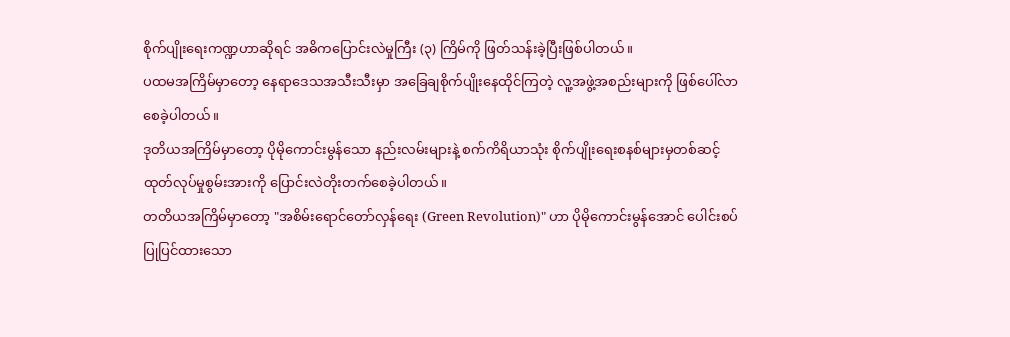စိုက်ပျိုးရေးကဏ္ဍဟာဆိုရင် အဓိကပြောင်းလဲမှုကြီး (၃) ကြိမ်ကို ဖြတ်သန်းခဲ့ပြီးဖြစ်ပါတယ်။
ပထမအကြိမ်မှာတော့ နေရာဒေသအသီးသီးမှာ အခြေချစိုက်ပျိုးနေထိုင်ကြတဲ့ လူ့အဖွဲ့အစည်းများကို ဖြစ်ပေါ်လာစေခဲ့ပါတယ်။
ဒုတိယအကြိမ်မှာတော့ ပိုမိုကောင်းမွန်သော နည်းလမ်းများနဲ့ စက်ကိရိယာသုံး စိုက်ပျိုးရေးစနစ်များမှတစ်ဆင့် ထုတ်လုပ်မှုစွမ်းအားကို ပြောင်းလဲတိုးတက်စေခဲ့ပါတယ်။
တတိယအကြိမ်မှာတော့ "အစိမ်းရောင်တော်လှန်ရေး (Green Revolution)" ဟာ ပိုမိုကောင်းမွန်အောင် ပေါင်းစပ်ပြုပြင်ထားသော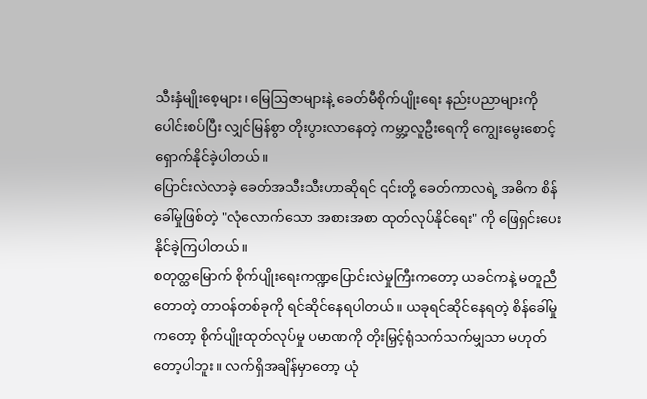သီးနှံမျိုးစေ့များ၊ မြေဩဇာများနဲ့ ခေတ်မီစိုက်ပျိုးရေး နည်းပညာများကို ပေါင်းစပ်ပြီး လျှင်မြန်စွာ တိုးပွားလာနေတဲ့ ကမ္ဘာ့လူဦးရေကို ကျွေးမွေးစောင့်ရှောက်နိုင်ခဲ့ပါတယ်။
ပြောင်းလဲလာခဲ့ ခေတ်အသီးသီးဟာဆိုရင် ၎င်းတို့ ခေတ်ကာလရဲ့ အဓိက စိန်ခေါ်မှုဖြစ်တဲ့ "လုံလောက်သော အစားအစာ ထုတ်လုပ်နိုင်ရေး" ကို ဖြေရှင်းပေးနိုင်ခဲ့ကြပါတယ်။
စတုတ္ထမြောက် စိုက်ပျိုးရေးကဏ္ဍပြောင်းလဲမှုကြီးကတော့ ယခင်ကနဲ့ မတူညီတောတဲ့ တာဝန်တစ်ခုကို ရင်ဆိုင်နေရပါတယ်။ ယခုရင်ဆိုင်နေရတဲ့ စိန်ခေါ်မှုကတော့ စိုက်ပျိုးထုတ်လုပ်မှု ပမာဏကို တိုးမြှင့်ရုံသက်သက်မျှသာ မဟုတ်တော့ပါဘူး။ လက်ရှိအချိန်မှာတော့ ယုံ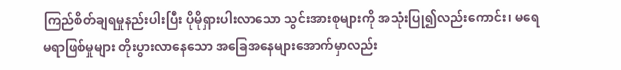ကြည်စိတ်ချရမှုနည်းပါးပြီး ပိုမိုရှားပါးလာသော သွင်းအားစုများကို အသုံးပြု၍လည်းကောင်း၊ မရေမရာဖြစ်မှုများ တိုးပွားလာနေသော အခြေအနေများအောက်မှာလည်း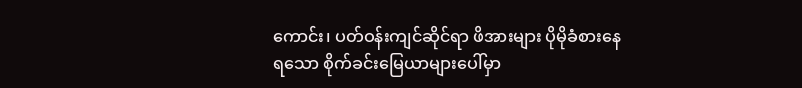ကောင်း၊ ပတ်ဝန်းကျင်ဆိုင်ရာ ဖိအားများ ပိုမိုခံစားနေရသော စိုက်ခင်းမြေယာများပေါ်မှာ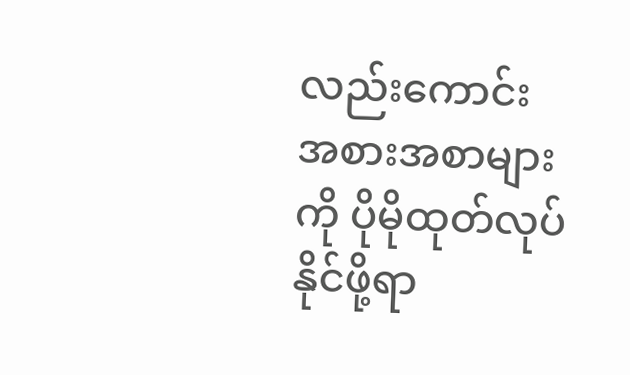လည်းကောင်း အစားအစာများကို ပိုမိုထုတ်လုပ်နိုင်ဖို့ရာ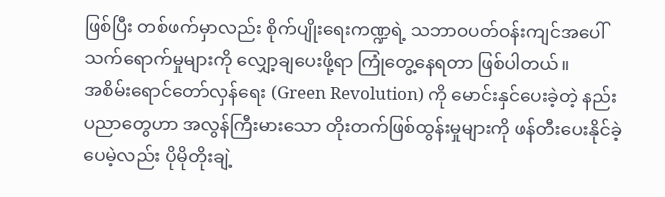ဖြစ်ပြီး တစ်ဖက်မှာလည်း စိုက်ပျိုးရေးကဏ္ဍရဲ့ သဘာဝပတ်ဝန်းကျင်အပေါ် သက်ရောက်မှုများကို လျှော့ချပေးဖို့ရာ ကြုံတွေ့နေရတာ ဖြစ်ပါတယ်။
အစိမ်းရောင်တော်လှန်ရေး (Green Revolution) ကို မောင်းနှင်ပေးခဲ့တဲ့ နည်းပညာတွေဟာ အလွန်ကြီးမားသော တိုးတက်ဖြစ်ထွန်းမှုများကို ဖန်တီးပေးနိုင်ခဲ့ပေမဲ့လည်း ပိုမိုတိုးချဲ့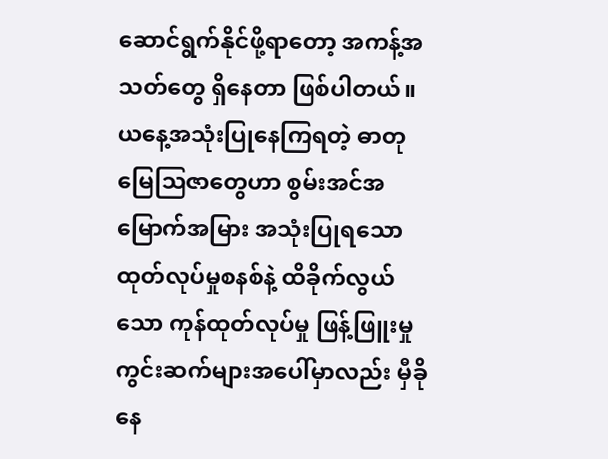ဆောင်ရွက်နိုင်ဖို့ရာတော့ အကန့်အသတ်တွေ ရှိနေတာ ဖြစ်ပါတယ်။ ယနေ့အသုံးပြုနေကြရတဲ့ ဓာတုမြေဩဇာတွေဟာ စွမ်းအင်အမြောက်အမြား အသုံးပြုရသော ထုတ်လုပ်မှုစနစ်နဲ့ ထိခိုက်လွယ်သော ကုန်ထုတ်လုပ်မှု ဖြန့်ဖြူးမှု ကွင်းဆက်များအပေါ်မှာလည်း မှီခိုနေ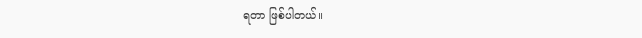ရတာ ဖြစ်ပါတယ်။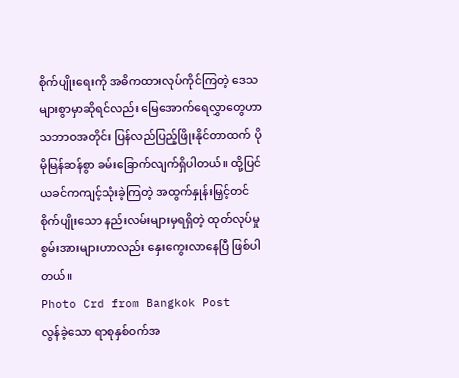စိုက်ပျိုးရေးကို အဓိကထားလုပ်ကိုင်ကြတဲ့ ဒေသများစွာမှာဆိုရင်လည်း မြေအောက်ရေလွှာတွေဟာ သဘာဝအတိုင်း ပြန်လည်ပြည့်ဖြိုးနိုင်တာထက် ပိုမိုမြန်ဆန်စွာ ခမ်းခြောက်လျက်ရှိပါတယ်။ ထို့ပြင် ယခင်ကကျင့်သုံးခဲ့ကြတဲ့ အထွက်နှုန်းမြှင့်တင်စိုက်ပျိုးသော နည်းလမ်းများမှရရှိတဲ့ ထုတ်လုပ်မှုစွမ်းအားများဟာလည်း နှေးကွေးလာနေပြီ ဖြစ်ပါတယ်။
Photo Crd from Bangkok Post
လွန်ခဲ့သော ရာစုနှစ်ဝက်အ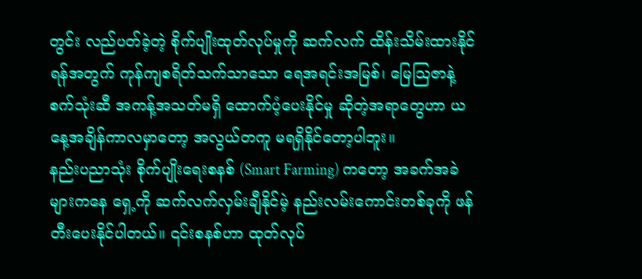တွင်း လည်ပတ်ခဲ့တဲ့ စိုက်ပျိုးထုတ်လုပ်မှုကို ဆက်လက် ထိန်းသိမ်းထားနိုင်ရန်အတွက် ကုန်ကျစရိတ်သက်သာသော ရေအရင်းအမြစ်၊ မြေဩဇာနဲ့ စက်သုံးဆီ အကန့်အသတ်မရှိ ထောက်ပံ့ပေးနိုင်မှု ဆိုတဲ့အရာတွေဟာ ယနေ့အချိန်ကာလမှာတော့ အလွယ်တကူ မရရှိနိုင်တော့ပါဘူး။
နည်းပညာသုံး စိုက်ပျိုးရေးစနစ် (Smart Farming) ကတော့ အခက်အခဲများကနေ ရှေ့ကို ဆက်လက်လှမ်းချီနိုင်မဲ့ နည်းလမ်းကောင်းတစ်ခုကို ဖန်တီးပေးနိုင်ပါတယ်။ ၎င်းစနစ်ဟာ ထုတ်လုပ်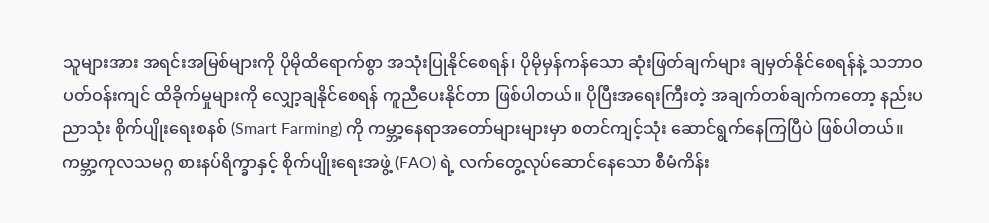သူများအား အရင်းအမြစ်များကို ပိုမိုထိရောက်စွာ အသုံးပြုနိုင်စေရန်၊ ပိုမိုမှန်ကန်သော ဆုံးဖြတ်ချက်များ ချမှတ်နိုင်စေရန်နဲ့ သဘာဝပတ်ဝန်းကျင် ထိခိုက်မှုများကို လျှော့ချနိုင်စေရန် ကူညီပေးနိုင်တာ ဖြစ်ပါတယ်။ ပိုပြီးအရေးကြီးတဲ့ အချက်တစ်ချက်ကတော့ နည်းပညာသုံး စိုက်ပျိုးရေးစနစ် (Smart Farming) ကို ကမ္ဘာ့နေရာအတော်များများမှာ စတင်ကျင့်သုံး ဆောင်ရွက်နေကြပြီပဲ ဖြစ်ပါတယ်။
ကမ္ဘာ့ကုလသမဂ္ဂ စားနပ်ရိက္ခာနှင့် စိုက်ပျိုးရေးအဖွဲ့ (FAO) ရဲ့ လက်တွေ့လုပ်ဆောင်နေသော စီမံကိန်း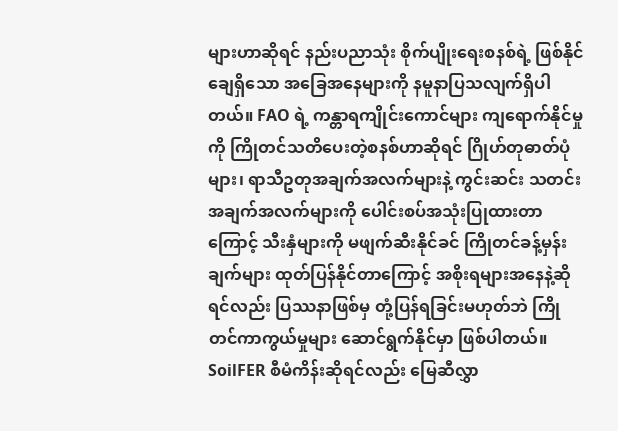များဟာဆိုရင် နည်းပညာသုံး စိုက်ပျိုးရေးစနစ်ရဲ့ ဖြစ်နိုင်ချေရှိသော အခြေအနေများကို နမူနာပြသလျက်ရှိပါတယ်။ FAO ရဲ့ ကန္တာရကျိုင်းကောင်များ ကျရောက်နိုင်မှုကို ကြိုတင်သတိပေးတဲ့စနစ်ဟာဆိုရင် ဂြိုဟ်တုဓာတ်ပုံများ၊ ရာသီဥတုအချက်အလက်များနဲ့ ကွင်းဆင်း သတင်းအချက်အလက်များကို ပေါင်းစပ်အသုံးပြုထားတာကြောင့် သီးနှံများကို မဖျက်ဆီးနိုင်ခင် ကြိုတင်ခန့်မှန်းချက်များ ထုတ်ပြန်နိုင်တာကြောင့် အစိုးရများအနေနဲ့ဆိုရင်လည်း ပြဿနာဖြစ်မှ တုံ့ပြန်ရခြင်းမဟုတ်ဘဲ ကြိုတင်ကာကွယ်မှုများ ဆောင်ရွက်နိုင်မှာ ဖြစ်ပါတယ်။
SoilFER စီမံကိန်းဆိုရင်လည်း မြေဆီလွှာ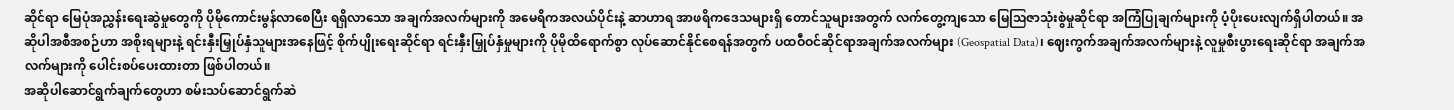ဆိုင်ရာ မြေပုံအညွှန်းရေးဆွဲမှုတွေကို ပိုမိုကောင်းမွန်လာစေပြီး ရရှိလာသော အချက်အလက်များကို အမေရိကအလယ်ပိုင်းနဲ့ ဆာဟာရ အာဖရိကဒေသများရှိ တောင်သူများအတွက် လက်တွေ့ကျသော မြေဩဇာသုံးစွဲမှုဆိုင်ရာ အကြံပြုချက်များကို ပံ့ပိုးပေးလျက်ရှိပါတယ်။ အဆိုပါအစီအစဉ်ဟာ အစိုးရများနဲ့ ရင်းနှီးမြှုပ်နှံသူများအနေဖြင့် စိုက်ပျိုးရေးဆိုင်ရာ ရင်းနှီးမြှုပ်နှံမှုများကို ပိုမိုထိရောက်စွာ လုပ်ဆောင်နိုင်စေရန်အတွက် ပထဝီဝင်ဆိုင်ရာအချက်အလက်များ (Geospatial Data)၊ ဈေးကွက်အချက်အလက်များနဲ့ လူမှုစီးပွားရေးဆိုင်ရာ အချက်အလက်များကို ပေါင်းစပ်ပေးထားတာ ဖြစ်ပါတယ်။
အဆိုပါဆောင်ရွက်ချက်တွေဟာ စမ်းသပ်ဆောင်ရွက်ဆဲ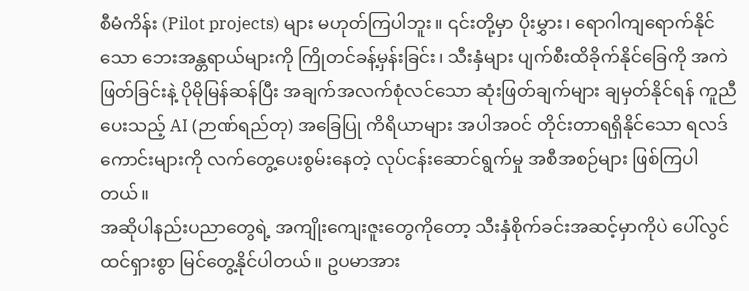စီမံကိန်း (Pilot projects) များ မဟုတ်ကြပါဘူး။ ၎င်းတို့မှာ ပိုးမွှား၊ ရောဂါကျရောက်နိုင်သော ဘေးအန္တရာယ်များကို ကြိုတင်ခန့်မှန်းခြင်း၊ သီးနှံများ ပျက်စီးထိခိုက်နိုင်ခြေကို အကဲဖြတ်ခြင်းနဲ့ ပိုမိုမြန်ဆန်ပြီး အချက်အလက်စုံလင်သော ဆုံးဖြတ်ချက်များ ချမှတ်နိုင်ရန် ကူညီပေးသည့် AI (ဉာဏ်ရည်တု) အခြေပြု ကိရိယာများ အပါအဝင် တိုင်းတာရရှိနိုင်သော ရလဒ်ကောင်းများကို လက်တွေ့ပေးစွမ်းနေတဲ့ လုပ်ငန်းဆောင်ရွက်မှု အစီအစဉ်များ ဖြစ်ကြပါတယ်။
အဆိုပါနည်းပညာတွေရဲ့ အကျိုးကျေးဇူးတွေကိုတော့ သီးနှံစိုက်ခင်းအဆင့်မှာကိုပဲ ပေါ်လွင်ထင်ရှားစွာ မြင်တွေ့နိုင်ပါတယ်။ ဥပမာအား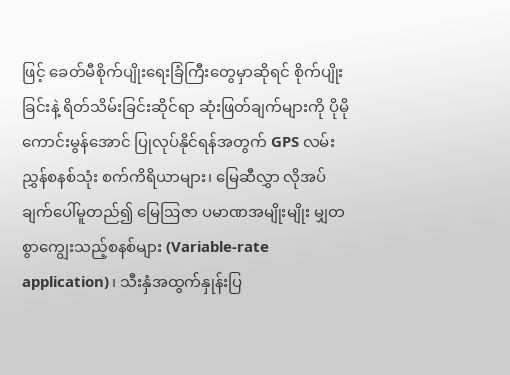ဖြင့် ခေတ်မီစိုက်ပျိုးရေးခြံကြီးတွေမှာဆိုရင် စိုက်ပျိုးခြင်းနဲ့ ရိတ်သိမ်းခြင်းဆိုင်ရာ ဆုံးဖြတ်ချက်များကို ပိုမိုကောင်းမွန်အောင် ပြုလုပ်နိုင်ရန်အတွက် GPS လမ်းညွှန်စနစ်သုံး စက်ကိရိယာများ၊ မြေဆီလွှာ လိုအပ်ချက်ပေါ်မူတည်၍ မြေဩဇာ ပမာဏအမျိုးမျိုး မျှတစွာကျွေးသည့်စနစ်များ (Variable-rate application)၊ သီးနှံအထွက်နှုန်းပြ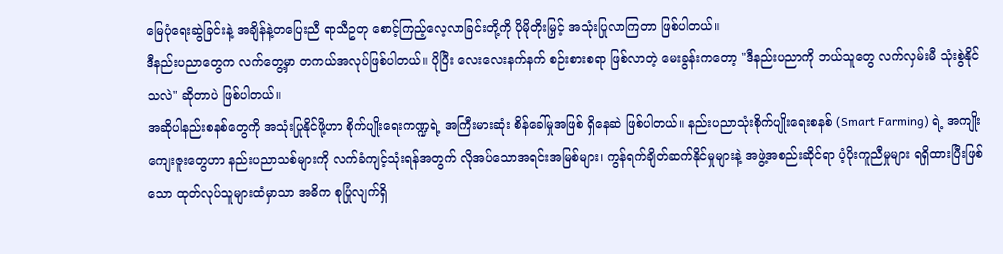မြေပုံရေးဆွဲခြင်းနဲ့ အချိန်နဲ့တပြေးညီ ရာသီဥတု စောင့်ကြည့်လေ့လာခြင်းတို့ကို ပိုမိုတိုးမြှင့် အသုံးပြုလာကြတာ ဖြစ်ပါတယ်။
ဒီနည်းပညာတွေက လက်တွေ့မှာ တကယ်အလုပ်ဖြစ်ပါတယ်။ ပိုပြီး လေးလေးနက်နက် စဉ်းစားစရာ ဖြစ်လာတဲ့ မေးခွန်းကတော့ "ဒီနည်းပညာကို ဘယ်သူတွေ လက်လှမ်းမီ သုံးစွဲနိုင်သလဲ" ဆိုတာပဲ ဖြစ်ပါတယ်။
အဆိုပါနည်းစနစ်တွေကို အသုံးပြုနိုင်ဖို့ဟာ စိုက်ပျိုးရေးကဏ္ဍရဲ့ အကြီးမားဆုံး စိန်ခေါ်မှုအဖြစ် ရှိနေဆဲ ဖြစ်ပါတယ်။ နည်းပညာသုံးစိုက်ပျိုးရေးစနစ် (Smart Farming) ရဲ့ အကျိုးကျေးဇူးတွေဟာ နည်းပညာသစ်များကို လက်ခံကျင့်သုံးရန်အတွက် လိုအပ်သောအရင်းအမြစ်များ၊ ကွန်ရက်ချိတ်ဆက်နိုင်မှုများနဲ့ အဖွဲ့အစည်းဆိုင်ရာ ပံ့ပိုးကူညီမှုများ ရရှိထားပြီးဖြစ်သော ထုတ်လုပ်သူများထံမှာသာ အဓိက စုပြုံလျက်ရှိ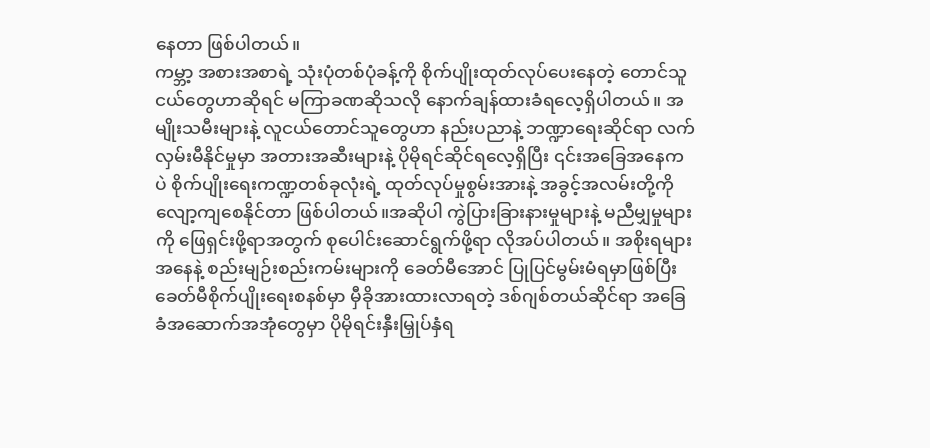နေတာ ဖြစ်ပါတယ်။
ကမ္ဘာ့ အစားအစာရဲ့ သုံးပုံတစ်ပုံခန့်ကို စိုက်ပျိုးထုတ်လုပ်ပေးနေတဲ့ တောင်သူငယ်တွေဟာဆိုရင် မကြာခဏဆိုသလို နောက်ချန်ထားခံရလေ့ရှိပါတယ်။ အမျိုးသမီးများနဲ့ လူငယ်တောင်သူတွေဟာ နည်းပညာနဲ့ ဘဏ္ဍာရေးဆိုင်ရာ လက်လှမ်းမီနိုင်မှုမှာ အတားအဆီးများနဲ့ ပိုမိုရင်ဆိုင်ရလေ့ရှိပြီး ၎င်းအခြေအနေကပဲ စိုက်ပျိုးရေးကဏ္ဍတစ်ခုလုံးရဲ့ ထုတ်လုပ်မှုစွမ်းအားနဲ့ အခွင့်အလမ်းတို့ကို လျော့ကျစေနိုင်တာ ဖြစ်ပါတယ်။အဆိုပါ ကွဲပြားခြားနားမှုများနဲ့ မညီမျှမှုများကို ဖြေရှင်းဖို့ရာအတွက် စုပေါင်းဆောင်ရွက်ဖို့ရာ လိုအပ်ပါတယ်။ အစိုးရများအနေနဲ့ စည်းမျဉ်းစည်းကမ်းများကို ခေတ်မီအောင် ပြုပြင်မွမ်းမံရမှာဖြစ်ပြီး ခေတ်မီစိုက်ပျိုးရေးစနစ်မှာ မှီခိုအားထားလာရတဲ့ ဒစ်ဂျစ်တယ်ဆိုင်ရာ အခြေခံအဆောက်အအုံတွေမှာ ပိုမိုရင်းနှီးမြှုပ်နှံရ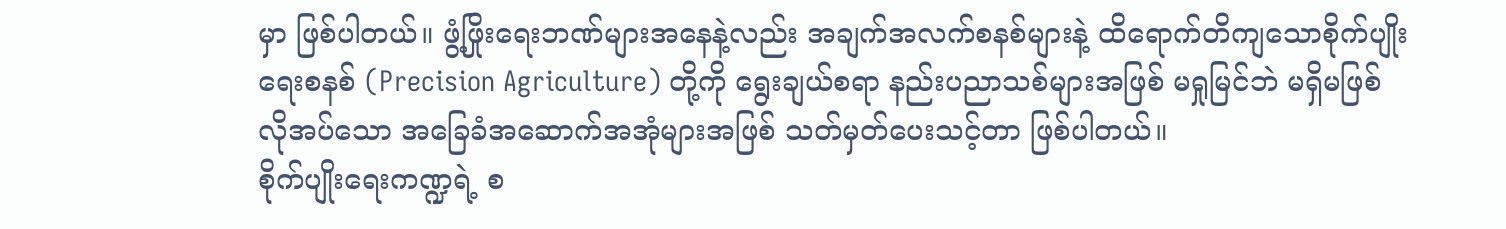မှာ ဖြစ်ပါတယ်။ ဖွံ့ဖြိုးရေးဘဏ်များအနေနဲ့လည်း အချက်အလက်စနစ်များနဲ့ ထိရောက်တိကျသောစိုက်ပျိုးရေးစနစ် (Precision Agriculture) တို့ကို ရွေးချယ်စရာ နည်းပညာသစ်များအဖြစ် မရှုမြင်ဘဲ မရှိမဖြစ် လိုအပ်သော အခြေခံအဆောက်အအုံများအဖြစ် သတ်မှတ်ပေးသင့်တာ ဖြစ်ပါတယ်။
စိုက်ပျိုးရေးကဏ္ဍရဲ့ စ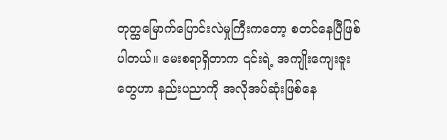တုတ္ထမြောက်ပြောင်းလဲမှုကြီးကတော့ စတင်နေပြီဖြစ်ပါတယ်။ မေးစရာရှိတာက ၎င်းရဲ့ အကျိုးကျေးဇူးတွေဟာ နည်းပညာကို အလိုအပ်ဆုံးဖြစ်နေ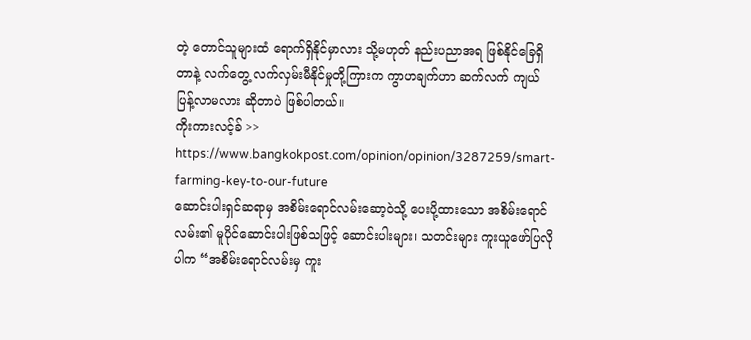တဲ့ တောင်သူများထံ ရောက်ရှိနိုင်မှာလား သို့မဟုတ် နည်းပညာအရ ဖြစ်နိုင်ခြေရှိတာနဲ့ လက်တွေ့ လက်လှမ်းမီနိုင်မှုတို့ကြားက ကွာဟချက်ဟာ ဆက်လက် ကျယ်ပြန့်လာမလား ဆိုတာပဲ ဖြစ်ပါတယ်။
ကိုးကားလင့်ခ် >> https://www.bangkokpost.com/opinion/opinion/3287259/smart-farming-key-to-our-future
ဆောင်းပါးရှင်ဆရာမှ အစိမ်းရောင်လမ်းဆော့ဝဲသို့ ပေးပို့ထားသော အစိမ်းရောင်လမ်း၏ မူပိုင်ဆောင်းပါးဖြစ်သဖြင့် ဆောင်းပါးများ၊ သတင်းများ ကူးယူဖော်ပြလိုပါက “အစိမ်းရောင်လမ်းမှ ကူး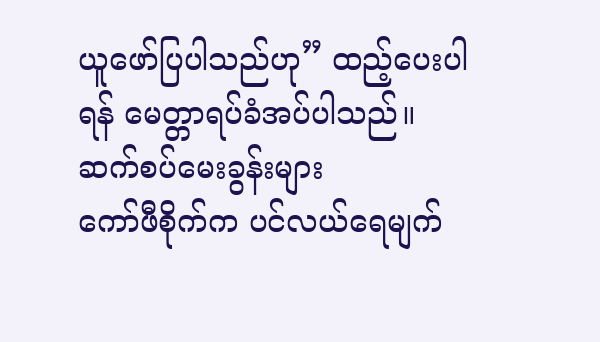ယူဖော်ပြပါသည်ဟု” ထည့်ပေးပါရန် မေတ္တာရပ်ခံအပ်ပါသည်။
ဆက်စပ်မေးခွန်းများ
ကော်ဖီစိုက်က ပင်လယ်ရေမျက်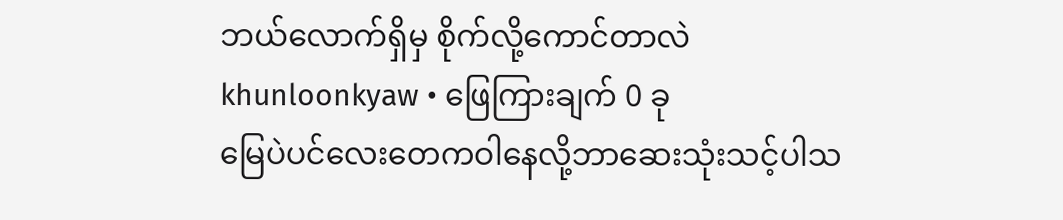ဘယ်လောက်ရှိမှ စိုက်လို့ကောင်တာလဲ
khunloonkyaw • ဖြေကြားချက် 0 ခု
မြေပဲပင်လေးတေကဝါနေလို့ဘာဆေးသုံးသင့်ပါသ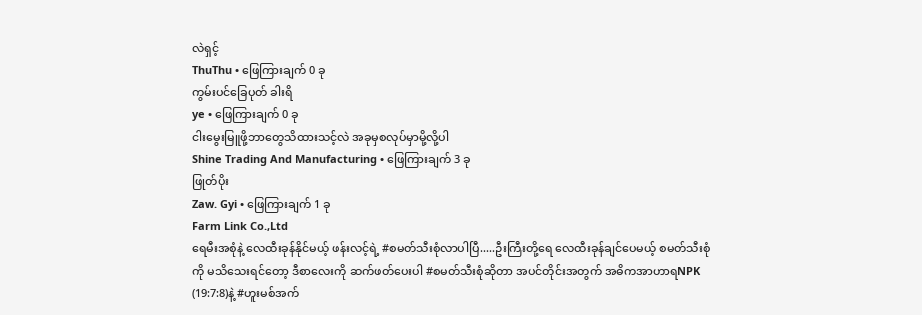လဲရှင့်
ThuThu • ဖြေကြားချက် 0 ခု
ကွမ်းပင်ခြေပုတ် ခါးရိ
ye • ဖြေကြားချက် 0 ခု
ငါးမွေးမြူဖို့ဘာတွေသိထားသင့်လဲ အခုမှစလုပ်မှာမို့လို့ပါ
Shine Trading And Manufacturing • ဖြေကြားချက် 3 ခု
ဖြုတ်ပိုး
Zaw. Gyi • ဖြေကြားချက် 1 ခု
Farm Link Co.,Ltd
ရေမီးအစုံနဲ့ လေထီးခုန်နိုင်မယ့် ဖန်းလင့်ရဲ့ #စမတ်သီးစုံလာပါပြီ.....ဦးကြီးတို့ရေ လေထီးခုန်ချင်ပေမယ့် စမတ်သီးစုံကို မသိသေးရင်တော့ ဒီစာလေးကို ဆက်ဖတ်ပေးပါ #စမတ်သီးစုံဆိုတာ အပင်တိုင်းအတွက် အဓိကအာဟာရNPK (19:7:8)နဲ့ #ဟူးမစ်အက်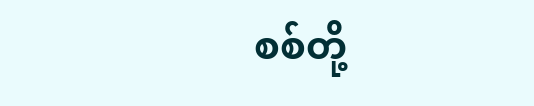စစ်တို့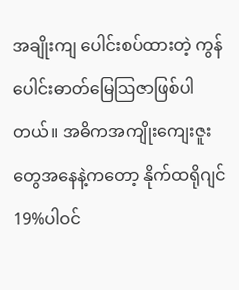အချိုးကျ ပေါင်းစပ်ထားတဲ့ ကွန်ပေါင်းဓာတ်မြေဩဇာဖြစ်ပါတယ်။ အဓိကအကျိုးကျေးဇူးတွေအနေနဲ့ကတော့ နိုက်ထရိုဂျင် 19%ပါဝင်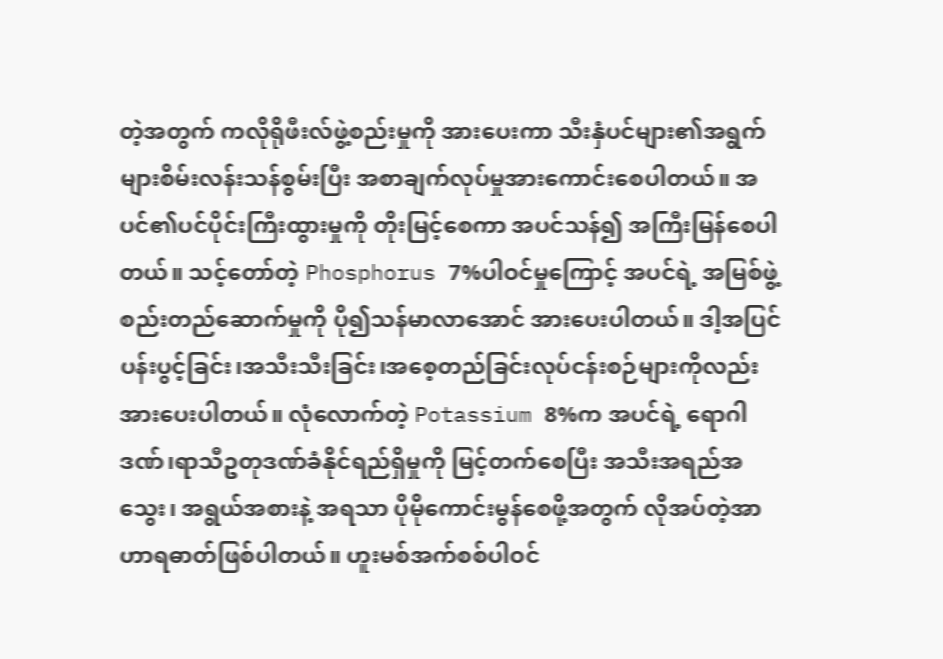တဲ့အတွက် ကလိုရိုဖီးလ်ဖွဲ့စည်းမှုကို အားပေးကာ သီးနှံပင်များ၏အရွက်များစိမ်းလန်းသန်စွမ်းပြီး အစာချက်လုပ်မှုအားကောင်းစေပါတယ်။ အပင်၏ပင်ပိုင်းကြီးထွားမှုကို တိုးမြင့်စေကာ အပင်သန်၍ အကြီးမြန်စေပါတယ်။ သင့်တော်တဲ့ Phosphorus 7%ပါဝင်မှုကြောင့် အပင်ရဲ့ အမြစ်ဖွဲ့စည်းတည်ဆောက်မှုကို ပို၍သန်မာလာအောင် အားပေးပါတယ်။ ဒါ့အပြင် ပန်းပွင့်ခြင်း၊အသီးသီးခြင်း၊အစေ့တည်ခြင်းလုပ်ငန်းစဉ်များကိုလည်း အားပေးပါတယ်။ လုံလောက်တဲ့ Potassium 8%က အပင်ရဲ့ ရောဂါဒဏ်၊ရာသီဥတုဒဏ်ခံနိုင်ရည်ရှိမှုကို မြင့်တက်စေပြီး အသီးအရည်အသွေး၊ အရွယ်အစားနဲ့ အရသာ ပိုမိုကောင်းမွန်စေဖို့အတွက် လိုအပ်တဲ့အာဟာရဓာတ်ဖြစ်ပါတယ်။ ဟူးမစ်အက်စစ်ပါဝင်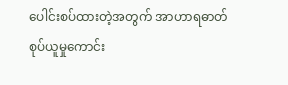ပေါင်းစပ်ထားတဲ့အတွက် အာဟာရဓာတ်စုပ်ယူမှုကောင်း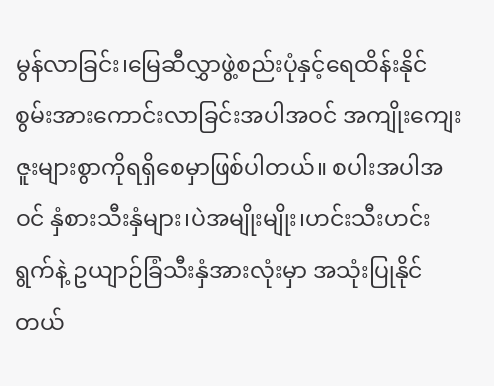မွန်လာခြင်း၊မြေဆီလွှာဖွဲ့စည်းပုံနှင့်ရေထိန်းနိုင်စွမ်းအားကောင်းလာခြင်းအပါအဝင် အကျိုးကျေးဇူးများစွာကိုရရှိစေမှာဖြစ်ပါတယ်။ စပါးအပါအဝင် နှံစားသီးနှံများ၊ပဲအမျိုးမျိုး၊ဟင်းသီးဟင်းရွက်နဲ့ ဥယျာဉ်ခြံသီးနှံအားလုံးမှာ အသုံးပြုနိုင်တယ်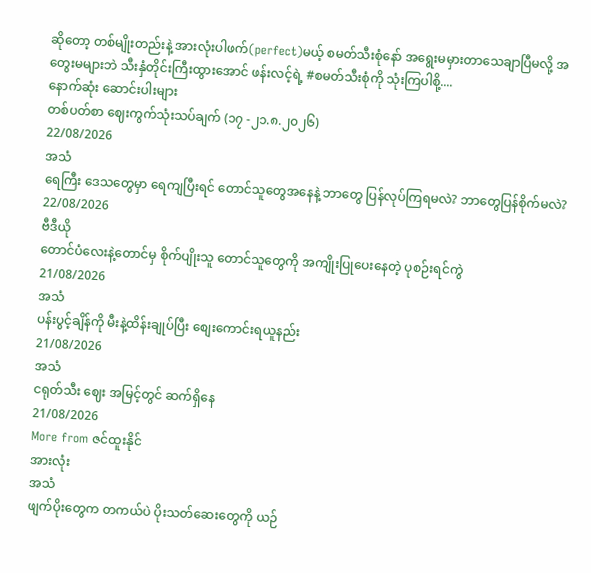ဆိုတော့ တစ်မျိုးတည်းနဲ့ အားလုံးပါဖက်(perfect)မယ့် စမတ်သီးစုံနော် အရွေးမမှားတာသေချာပြီမလို့ အတွေးမများဘဲ သီးနှံတိုင်းကြီးထွားအောင် ဖန်းလင့်ရဲ့ #စမတ်သီးစုံကို သုံးကြပါစို့....
နောက်ဆုံး ဆောင်းပါးများ
တစ်ပတ်စာ ဈေးကွက်သုံးသပ်ချက် (၁၇ -၂၁.၈.၂၀၂၆)
22/08/2026
အသံ
ရေကြီး ဒေသတွေမှာ ရေကျပြီးရင် တောင်သူတွေအနေနဲ့ ဘာတွေ ပြန်လုပ်ကြရမလဲ? ဘာတွေပြန်စိုက်မလဲ?
22/08/2026
ဗီဒီယို
တောင်ပံလေးနဲ့တောင်မှ စိုက်ပျိုးသူ တောင်သူတွေကို အကျိုးပြုပေးနေတဲ့ ပုစဉ်းရင်ကွဲ
21/08/2026
အသံ
ပန်းပွင့်ချိန်ကို မီးနဲ့ထိန်းချုပ်ပြီး စျေးကောင်းရယူနည်း
21/08/2026
အသံ
ငရုတ်သီး ဈေး အမြင့်တွင် ဆက်ရှိနေ
21/08/2026
More from ဇင်ထူးနိုင်
အားလုံး
အသံ
ဖျက်ပိုးတွေက တကယ်ပဲ ပိုးသတ်ဆေးတွေကို ယဉ်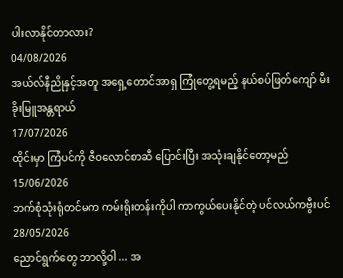ပါးလာနိုင်တာလား?
04/08/2026
အယ်လ်နီညိုနှင့်အတူ အရှေ့တောင်အာရှ ကြုံတွေ့ရမည့် နယ်စပ်ဖြတ်ကျော် မီးခိုးမြူအန္တရာယ်
17/07/2026
ထိုင်းမှာ ကြံပင်ကို ဇီဝလောင်စာဆီ ပြောင်းပြီး အသုံးချနိုင်တော့မည်
15/06/2026
ဘက်စုံသုံးရုံတင်မက ကမ်းရိုးတန်းကိုပါ ကာကွယ်ပေးနိုင်တဲ့ ပင်လယ်ကဗွီးပင်
28/05/2026
ညောင်ရွက်တွေ ဘာလို့ဝါ ... အ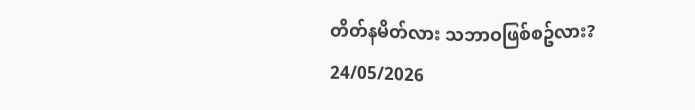တိတ်နမိတ်လား သဘာဝဖြစ်စဥ်လား?
24/05/2026